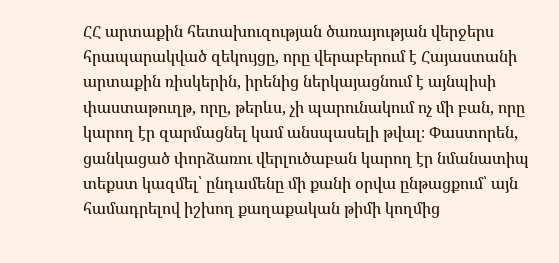ՀՀ արտաքին հետախուզության ծառայության վերջերս հրապարակված զեկույցը, որը վերաբերում է Հայաստանի արտաքին ռիսկերին, իրենից ներկայացնում է այնպիսի փաստաթուղթ, որը, թերևս, չի պարունակում ոչ մի բան, որը կարող էր զարմացնել կամ անսպասելի թվալ։ Փաստորեն, ցանկացած փորձառու վերլուծաբան կարող էր նմանատիպ տեքստ կազմել՝ ընդամենը մի քանի օրվա ընթացքում՝ այն համադրելով իշխող քաղաքական թիմի կողմից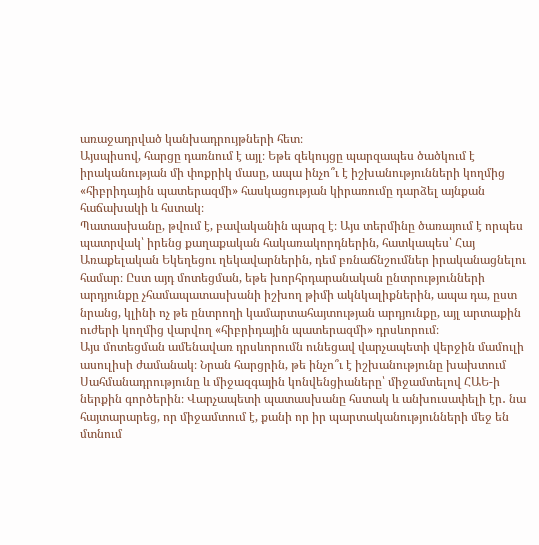առաջադրված կանխադրույթների հետ։
Այսպիսով, հարցը դառնում է այլ։ Եթե զեկույցը պարզապես ծածկում է իրականության մի փոքրիկ մասը, ապա ինչո՞ւ է իշխանությունների կողմից «հիբրիդային պատերազմի» հասկացության կիրառումը դարձել այնքան հաճախակի և հստակ։
Պատասխանը, թվում է, բավականին պարզ է։ Այս տերմինը ծառայում է որպես պատրվակ՝ իրենց քաղաքական հակառակորդներին, հատկապես՝ Հայ Առաքելական Եկեղեցու ղեկավարներին, դեմ բռնաճնշումներ իրականացնելու համար։ Ըստ այդ մոտեցման, եթե խորհրդարանական ընտրությունների արդյունքը չհամապատասխանի իշխող թիմի ակնկալիքներին, ապա դա, ըստ նրանց, կլինի ոչ թե ընտրողի կամարտահայտության արդյունքը, այլ արտաքին ուժերի կողմից վարվող «հիբրիդային պատերազմի» դրսևորում։
Այս մոտեցման ամենավառ դրսևորումն ունեցավ վարչապետի վերջին մամուլի ասուլիսի ժամանակ։ Նրան հարցրին, թե ինչո՞ւ է իշխանությունը խախտում Սահմանադրությունը և միջազգային կոնվենցիաները՝ միջամտելով ՀԱԵ-ի ներքին գործերին։ Վարչապետի պատասխանը հստակ և անխուսափելի էր․ նա հայտարարեց, որ միջամտում է, քանի որ իր պարտականությունների մեջ են մտնում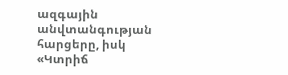ազգային անվտանգության հարցերը, իսկ «Կտրիճ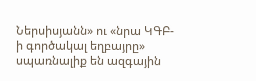Ներսիսյանն» ու «նրա ԿԳԲ-ի գործակալ եղբայրը» սպառնալիք են ազգային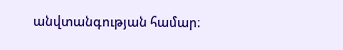անվտանգության համար։